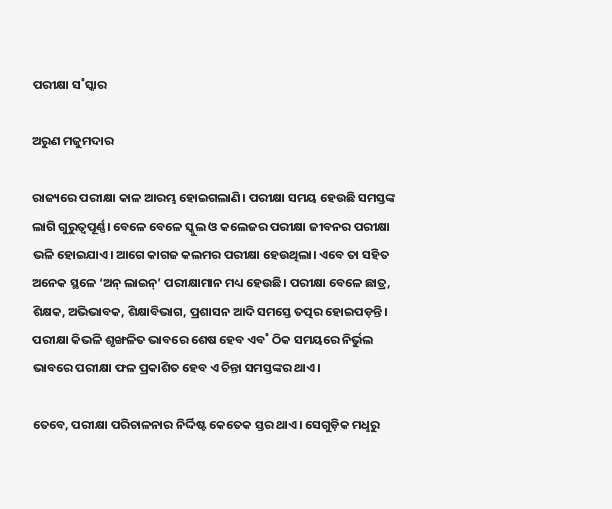ପରୀକ୍ଷା ସ˚ସ୍କାର

ଅରୁଣ ମଜୁମଦାର

ରାଜ୍ୟରେ ପରୀକ୍ଷା କାଳ ଆରମ୍ଭ ହୋଇଗଲାଣି। ପରୀକ୍ଷା ସମୟ ହେଉଛି ସମସ୍ତଙ୍କ ଲାଗି ଗୁରୁତ୍ବପୂର୍ଣ୍ଣ। ବେଳେ ବେଳେ ସ୍କୁଲ ଓ କଲେଜର ପରୀକ୍ଷା ଜୀବନର ପରୀକ୍ଷା ଭଳି ହୋଇଯାଏ। ଆଗେ କାଗଜ କଲମର ପରୀକ୍ଷା ହେଉଥିଲା। ଏବେ ତା ସହିତ ଅନେକ ସ୍ଥଳେ ‘ଅନ୍‌ ଲାଇନ୍‌’ ପରୀକ୍ଷାମାନ ମଧ୍ୟ ହେଉଛି। ପରୀକ୍ଷା ବେଳେ ଛାତ୍ର, ଶିକ୍ଷକ, ଅଭିଭାବକ, ଶିକ୍ଷାବିଭାଗ, ପ୍ରଶାସନ ଆଦି ସମସ୍ତେ ତତ୍ପର ହୋଇପଡ଼ନ୍ତି। ପରୀକ୍ଷା କିଭଳି ଶୃଙ୍ଖଳିତ ଭାବରେ ଶେଷ ହେବ ଏବ˚ ଠିକ ସମୟରେ ନିର୍ଭୁଲ ଭାବରେ ପରୀକ୍ଷା ଫଳ ପ୍ରକାଶିତ ହେବ ଏ ଚିନ୍ତା ସମସ୍ତଙ୍କର ଥାଏ।

ତେବେ, ପରୀକ୍ଷା ପରିଚାଳନାର ନିର୍ଦ୍ଦିଷ୍ଟ କେତେକ ସ୍ତର ଥାଏ। ସେଗୁଡ଼ିକ ମଧୢରୁ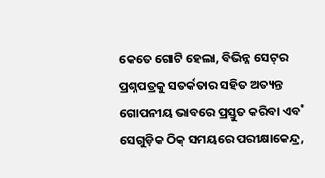କେତେ ଗୋଟି ହେଲା, ବିଭିନ୍ନ ସେଟ୍‌ର ପ୍ରଶ୍ନପତ୍ରକୁ ସତର୍କତାର ସହିତ ଅତ୍ୟନ୍ତ ଗୋପନୀୟ ଭାବରେ ପ୍ରସ୍ତୁତ କରିବା ଏବ˚ ସେଗୁଡ଼ିକ ଠିକ୍‌ ସମୟରେ ପରୀକ୍ଷାକେନ୍ଦ୍ର,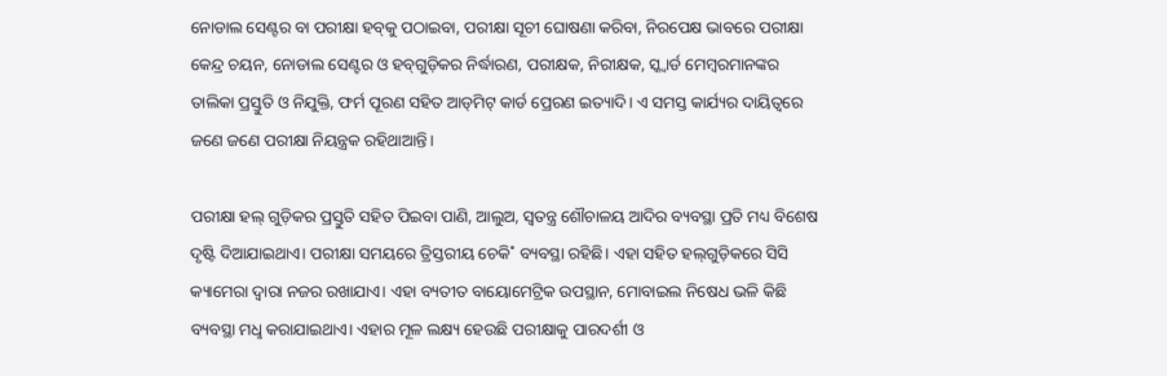ନୋଡାଲ ସେଣ୍ଟର ବା ପରୀକ୍ଷା ହବ୍‌କୁ ପଠାଇବା, ପରୀକ୍ଷା ସୂଚୀ ଘୋଷଣା କରିବା, ନିରପେକ୍ଷ ଭାବରେ ପରୀକ୍ଷା କେନ୍ଦ୍ର ଚୟନ, ନୋଡାଲ ସେଣ୍ଟର ଓ ହବ୍‌ଗୁଡ଼ିକର ନିର୍ଦ୍ଧାରଣ, ପରୀକ୍ଷକ, ନିରୀକ୍ଷକ, ସ୍କ୍ବାର୍ଡ ମେମ୍ବରମାନଙ୍କର ତାଲିକା ପ୍ରସ୍ତୁତି ଓ ନିଯୁକ୍ତି, ଫର୍ମ ପୂରଣ ସହିତ ଆଡ୍‌ମିଟ୍‌ କାର୍ଡ ପ୍ରେରଣ ଇତ୍ୟାଦି। ଏ ସମସ୍ତ କାର୍ଯ୍ୟର ଦାୟିତ୍ବରେ ଜଣେ ଜଣେ ପରୀକ୍ଷା ନିୟନ୍ତ୍ରକ ରହିଥାଆନ୍ତି।

ପରୀକ୍ଷା ହଲ୍‌ ଗୁଡ଼ିକର ପ୍ରସ୍ତୁତି ସହିତ ପିଇବା ପାଣି, ଆଲୁଅ, ସ୍ବତନ୍ତ୍ର ଶୌଚାଳୟ ଆଦିର ବ୍ୟବସ୍ଥା ପ୍ରତି ମଧ୍ୟ ବିଶେଷ ଦୃଷ୍ଟି ଦିଆଯାଇଥାଏ। ପରୀକ୍ଷା ସମୟରେ ତ୍ରିସ୍ତରୀୟ ଚେକି˚ ବ୍ୟବସ୍ଥା ରହିଛି। ଏହା ସହିତ ହଲ୍‌ଗୁଡ଼ିକରେ ସିସି କ୍ୟାମେରା ଦ୍ବାରା ନଜର ରଖାଯାଏ। ଏହା ବ୍ୟତୀତ ବାୟୋମେଟ୍ରିକ ଉପସ୍ଥାନ, ମୋବାଇଲ ନିଷେଧ ଭଳି କିଛି ବ୍ୟବସ୍ଥା ମଧୢ କରାଯାଇଥାଏ। ଏହାର ମୂଳ ଲକ୍ଷ୍ୟ ହେଉଛି ପରୀକ୍ଷାକୁ ପାରଦର୍ଶୀ ଓ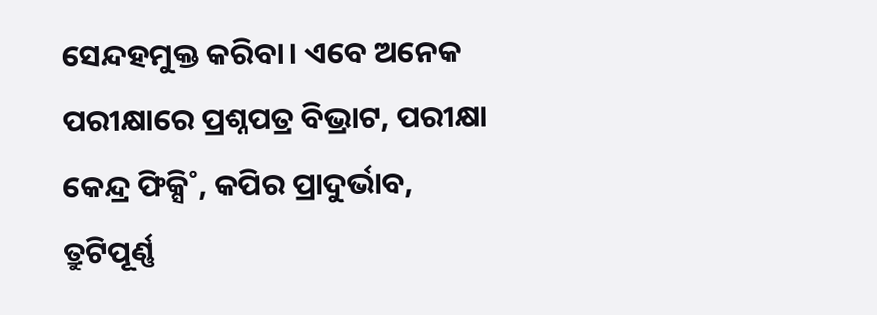ସ‌େନ୍ଦହମୁକ୍ତ କରିବା। ଏବେ ଅନେକ ପରୀକ୍ଷାରେ ପ୍ରଶ୍ନପତ୍ର ବିଭ୍ରାଟ, ପରୀକ୍ଷା କେନ୍ଦ୍ର ଫିକ୍ସି˚, କପିର ପ୍ରାଦୁର୍ଭାବ, ତ୍ରୁଟିପୂର୍ଣ୍ଣ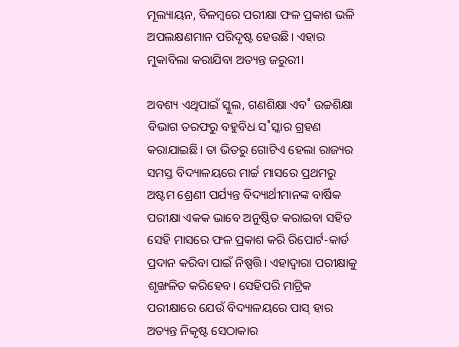ମୂଲ୍ୟାୟନ, ବିଳମ୍ବରେ ପରୀକ୍ଷା ଫଳ ପ୍ରକାଶ ଭଳି ଅପଲକ୍ଷଣମାନ ପରିଦୃଷ୍ଟ ହେଉଛି। ଏହାର ମୁକାବିଲା କରାଯିବା ଅତ୍ୟନ୍ତ ଜରୁରୀ।

ଅବଶ୍ୟ ଏଥିପାଇଁ ସ୍କୁଲ, ଗଣଶିକ୍ଷା ଏବ˚ ଉଚ୍ଚଶିକ୍ଷା ବିଭାଗ ତରଫରୁ ବହୁବିଧ ସ˚ସ୍କାର ଗ୍ରହଣ କରାଯାଇଛି। ତା ଭିତରୁ ଗୋଟିଏ ହେଲା ରାଜ୍ୟର ସମସ୍ତ ବିଦ୍ୟାଳୟରେ ମାର୍ଚ୍ଚ ମାସରେ ପ୍ରଥମରୁ ଅଷ୍ଟମ ଶ୍ରେଣୀ ପର୍ଯ୍ୟନ୍ତ ବିଦ୍ୟାର୍ଥୀମାନଙ୍କ ବାର୍ଷିକ ପରୀକ୍ଷା ଏକକ ଭାବେ ଅନୁଷ୍ଠିତ କରାଇବା ସହିତ ସେହି ମାସରେ ଫଳ ପ୍ରକାଶ କରି ରିପୋର୍ଟ-କାର୍ଡ ପ୍ରଦାନ କରିବା ପାଇଁ ନିଷ୍ପତ୍ତି। ଏହାଦ୍ବାରା ପରୀକ୍ଷାକୁ ଶୃଙ୍ଖଳିତ କରିହେବ। ସେହିପରି ମାଟ୍ରିକ ପରୀକ୍ଷାରେ ଯେଉଁ ବିଦ୍ୟାଳୟରେ ପାସ୍‌ ହାର ଅତ୍ୟନ୍ତ ନିକୃଷ୍ଟ ସେଠାକାର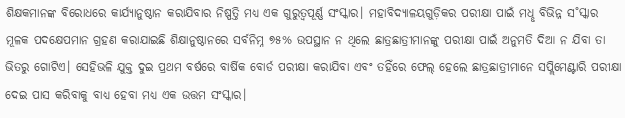ଶିକ୍ଷକମାନଙ୍କ ବିରୋଧରେ କାର୍ଯ୍ୟାନୁଷ୍ଠାନ କରାଯିବାର ନିଷ୍ପତ୍ତି ମଧ୍ୟ ଏକ ଗୁରୁତ୍ବପୂର୍ଣ୍ଣ ସଂସ୍କାର। ମହାବିଦ୍ୟାଳୟଗୁଡ଼ିକର ପରୀକ୍ଷା ପାଇଁ ମଧୢ ବିଭିନ୍ନ ସ˚ସ୍କାର ମୂଳକ ପଦକ୍ଷେପମାନ ଗ୍ରହଣ କରାଯାଇଛି ଶିକ୍ଷାନୁଷ୍ଠାନରେ ସର୍ବନିମ୍ନ ୭୫% ଉପସ୍ଥାନ ନ ଥିଲେ ଛାତ୍ରଛାତ୍ରୀମାନଙ୍କୁ ପରୀକ୍ଷା ପାଇଁ ଅନୁମତି ଦିଆ ନ ଯିବା ତା ଭିତରୁ ଗୋଟିଏ। ସେହିଭଳି ଯୁକ୍ତ ଦୁଇ ପ୍ରଥମ ବର୍ଷରେ ବାର୍ଷିକ ବୋର୍ଡ ପରୀକ୍ଷା କରାଯିବା ଏବଂ ତହିଁରେ ଫେଲ୍‌ ହେଲେ ଛାତ୍ରଛାତ୍ରୀମାନେ ସପ୍ଲିମେଣ୍ଟାରି ପରୀକ୍ଷା ଦେଇ ପାସ କରିବାକୁ ବାଧ୍ୟ ହେବା ମଧ୍ୟ ଏକ ଉତ୍ତମ ସଂସ୍କାର।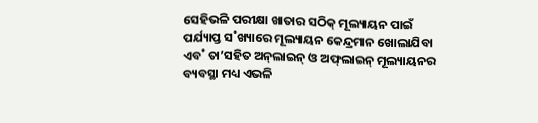ସେହିଭଳି ପରୀକ୍ଷା ଖାତାର ସଠିକ୍‌ ମୂଲ୍ୟାୟନ ପାଇଁ ପର୍ଯ୍ୟାପ୍ତ ସ˚ଖ୍ୟାରେ ମୂଲ୍ୟାୟନ କେନ୍ଦ୍ରମାନ ଖୋଲାଯିବା ଏବ˚ ତା’ସହିତ ଅନ୍‌ଲାଇନ୍‌ ଓ ଅଫ୍‌ଲାଇନ୍‌ ମୂଲ୍ୟାୟନର ବ୍ୟବସ୍ଥା ମଧ୍ୟ ଏଭଳି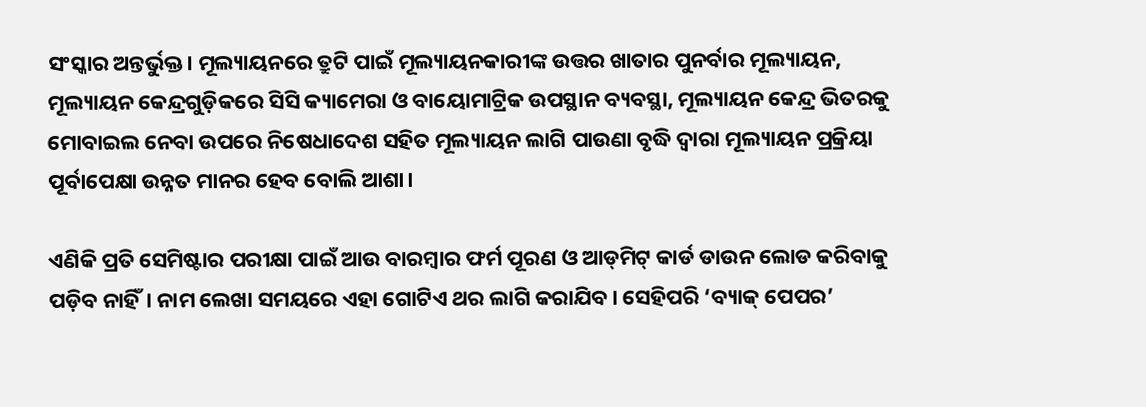ସଂସ୍କାର ଅନ୍ତର୍ଭୁକ୍ତ। ମୂଲ୍ୟାୟନରେ ତ୍ରୁଟି ପାଇଁ ମୂଲ୍ୟାୟନକାରୀଙ୍କ ଉତ୍ତର ଖାତାର ପୁନର୍ବାର ମୂଲ୍ୟାୟନ, ମୂଲ୍ୟାୟନ କେନ୍ଦ୍ରଗୁଡ଼ିକରେ ସିସି କ୍ୟାମେରା ଓ ବାୟୋମାଟ୍ରିକ ଉପସ୍ଥାନ ବ୍ୟବସ୍ଥା, ମୂଲ୍ୟାୟନ କେନ୍ଦ୍ର ଭିତରକୁ ମୋବାଇଲ ନେବା ଉପରେ ନିଷେଧାଦେଶ ସହିତ ମୂଲ୍ୟାୟନ ଲାଗି ପାଉଣା ବୃଦ୍ଧି ଦ୍ବାରା ମୂଲ୍ୟାୟନ ପ୍ରକ୍ରିୟା ପୂର୍ବାପେକ୍ଷା ଉନ୍ନତ ମାନର ହେବ ବୋଲି ଆଶା।

ଏଣିକି ପ୍ରତି ସେମିଷ୍ଟାର ପରୀକ୍ଷା ପାଇଁ ଆଉ ବାରମ୍ବାର ଫର୍ମ ପୂରଣ ଓ ଆଡ୍‌ମିଟ୍‌ କାର୍ଡ ଡାଉନ ଲୋଡ କରିବାକୁ ପଡ଼ିବ ନାହିଁ। ନାମ ଲେଖା ସମୟରେ ଏହା ଗୋଟିଏ ଥର ଲାଗି କରାଯିବ। ସେହିପରି ‘ବ୍ୟାକ୍‌ ପେପର’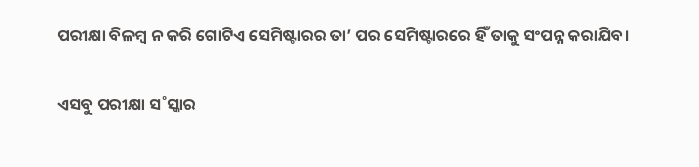ପରୀକ୍ଷା ବିଳମ୍ବ ନ କରି ଗୋଟିଏ ସେମିଷ୍ଟାରର ତା’ ପର ସେମିଷ୍ଟାରରେ ହିଁ ତାକୁ ସଂପନ୍ନ କରାଯିବ।

ଏସବୁ ପରୀକ୍ଷା ସ˚ସ୍କାର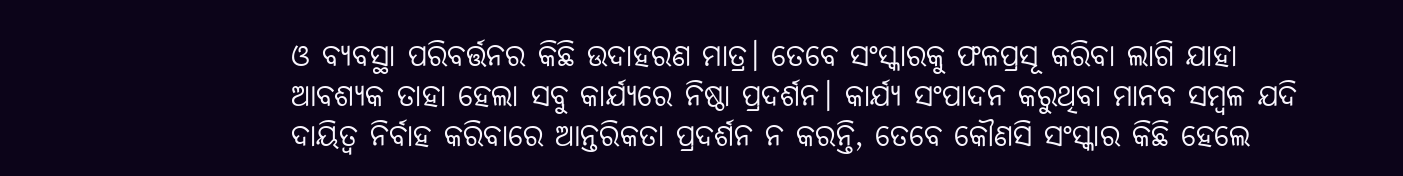ଓ ବ୍ୟବସ୍ଥା ପରିବର୍ତ୍ତନର କିଛି ଉଦାହରଣ ମାତ୍ର। ତେବେ ସଂସ୍କାରକୁ ଫଳପ୍ରସୂ କରିବା ଲାଗି ଯାହା ଆବଶ୍ୟକ ତାହା ହେଲା ସବୁ କାର୍ଯ୍ୟରେ ନିଷ୍ଠା ପ୍ରଦର୍ଶନ। କାର୍ଯ୍ୟ ସଂପାଦନ କରୁଥିବା ମାନବ ସମ୍ବଳ ଯଦି ଦାୟିତ୍ବ ନିର୍ବାହ କରିବାରେ ଆନ୍ତରିକତା ପ୍ରଦର୍ଶନ ନ କରନ୍ତି, ତେବେ କୌଣସି ସଂସ୍କାର କିଛି ହେଲେ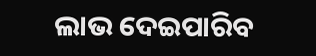ଲାଭ ଦେଇପାରିବ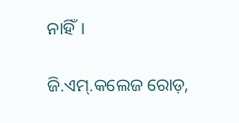ନାହିଁ।

ଜି.ଏମ୍‌.କଲେଜ ରୋଡ଼,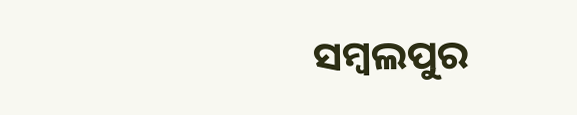ସମ୍ବଲପୁର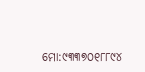ମୋ:୯୩୩୭୦୧୮୮୯୪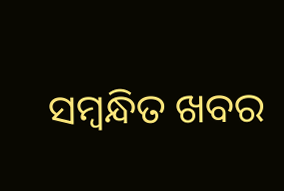ସମ୍ବନ୍ଧିତ ଖବର